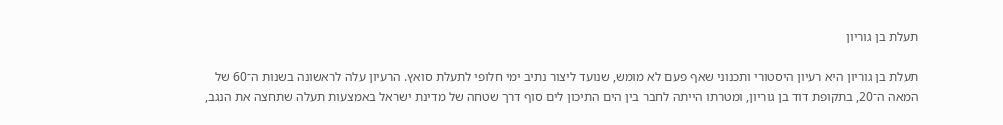תעלת בן גוריון

תעלת בן גוריון היא רעיון היסטורי ותכנוני שאף פעם לא מומש, שנועד ליצור נתיב ימי חלופי לתעלת סואץ. הרעיון עלה לראשונה בשנות ה־60 של המאה ה־20, בתקופת דוד בן גוריון, ומטרתו הייתה לחבר בין הים התיכון לים סוף דרך שטחה של מדינת ישראל באמצעות תעלה שתחצה את הנגב,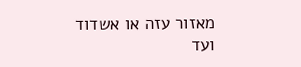מאזור עזה או אשדוד ועד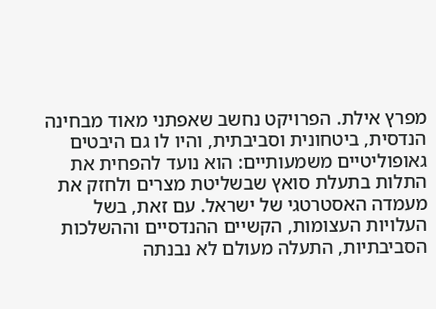מפרץ אילת. הפרויקט נחשב שאפתני מאוד מבחינה הנדסית, ביטחונית וסביבתית, והיו לו גם היבטים גאופוליטיים משמעותיים: הוא נועד להפחית את התלות בתעלת סואץ שבשליטת מצרים ולחזק את מעמדה האסטרטגי של ישראל. עם זאת, בשל העלויות העצומות, הקשיים ההנדסיים וההשלכות הסביבתיות, התעלה מעולם לא נבנתה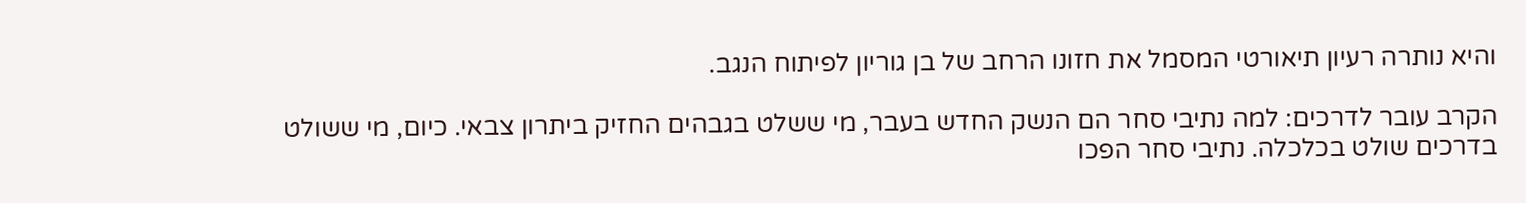והיא נותרה רעיון תיאורטי המסמל את חזונו הרחב של בן גוריון לפיתוח הנגב.

הקרב עובר לדרכים: למה נתיבי סחר הם הנשק החדש בעבר, מי ששלט בגבהים החזיק ביתרון צבאי. כיום, מי ששולט בדרכים שולט בכלכלה. נתיבי סחר הפכו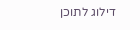דילוג לתוכן